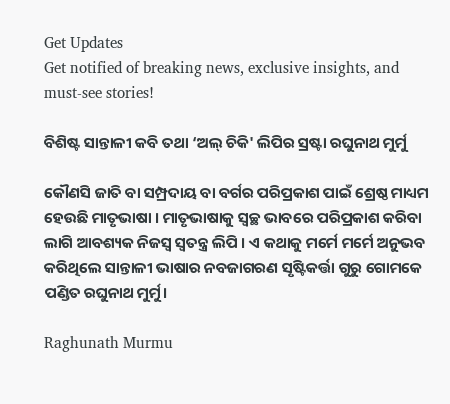Get Updates
Get notified of breaking news, exclusive insights, and must-see stories!

ବିଶିଷ୍ଟ ସାନ୍ତାଳୀ କବି ତଥା ‘ଅଲ୍ ଚିକି' ଲିପିର ସ୍ରଷ୍ଟା ରଘୁନାଥ ମୁର୍ମୁ

କୌଣସି ଜାତି ବା ସମ୍ପ୍ରଦାୟ ବା ବର୍ଗର ପରିପ୍ରକାଶ ପାଇଁ ଶ୍ରେଷ୍ଠ ମାଧ୍ୟମ ହେଉଛି ମାତୃଭାଷା । ମାତୃଭାଷାକୁ ସ୍ୱଚ୍ଛ ଭାବରେ ପରିପ୍ରକାଶ କରିବା ଲାଗି ଆବଶ୍ୟକ ନିଜସ୍ୱ ସ୍ୱତନ୍ତ୍ର ଲିପି । ଏ କଥାକୁ ମର୍ମେ ମର୍ମେ ଅନୁଭବ କରିଥିଲେ ସାନ୍ତାଳୀ ଭାଷାର ନବଜାଗରଣ ସୃଷ୍ଟିକର୍ତ୍ତା ଗୁରୁ ଗୋମକେ ପଣ୍ଡିତ ରଘୁନାଥ ମୁର୍ମୁ।

Raghunath Murmu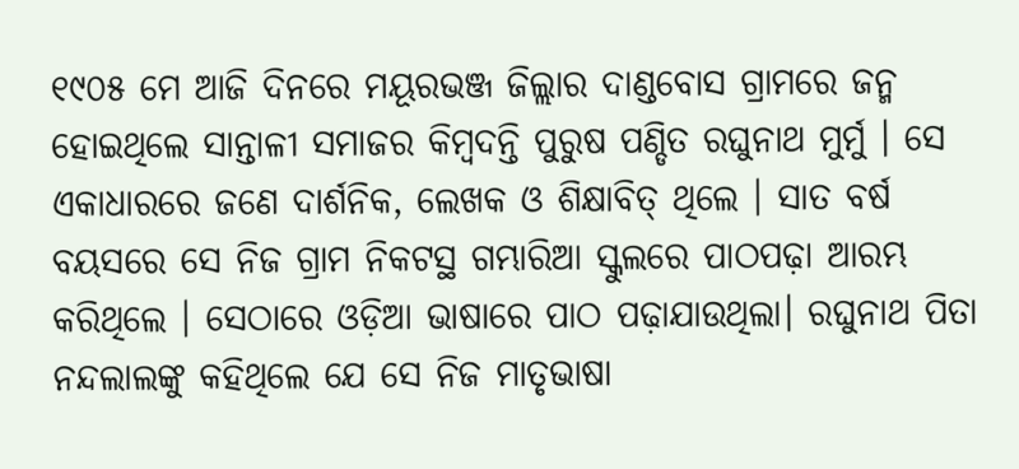୧୯୦୫ ମେ ଆଜି ଦିନରେ ମୟୂରଭଞ୍ଜ ଜିଲ୍ଲାର ଦାଣ୍ଡବୋସ ଗ୍ରାମରେ ଜନ୍ମ ହୋଇଥିଲେ ସାନ୍ତାଳୀ ସମାଜର କିମ୍ବଦନ୍ତି ପୁରୁଷ ପଣ୍ଡିତ ରଘୁନାଥ ମୁର୍ମୁ । ସେ ଏକାଧାରରେ ଜଣେ ଦାର୍ଶନିକ, ଲେଖକ ଓ ଶିକ୍ଷାବିତ୍ ଥିଲେ । ସାତ ବର୍ଷ ବୟସରେ ସେ ନିଜ ଗ୍ରାମ ନିକଟସ୍ଥ ଗମ୍ଭାରିଆ ସ୍କୁଲରେ ପାଠପଢ଼ା ଆରମ୍ଭ କରିଥିଲେ । ସେଠାରେ ଓଡ଼ିଆ ଭାଷାରେ ପାଠ ପଢ଼ାଯାଉଥିଲା। ରଘୁନାଥ ପିତା ନନ୍ଦଲାଲଙ୍କୁ କହିଥିଲେ ଯେ ସେ ନିଜ ମାତୃଭାଷା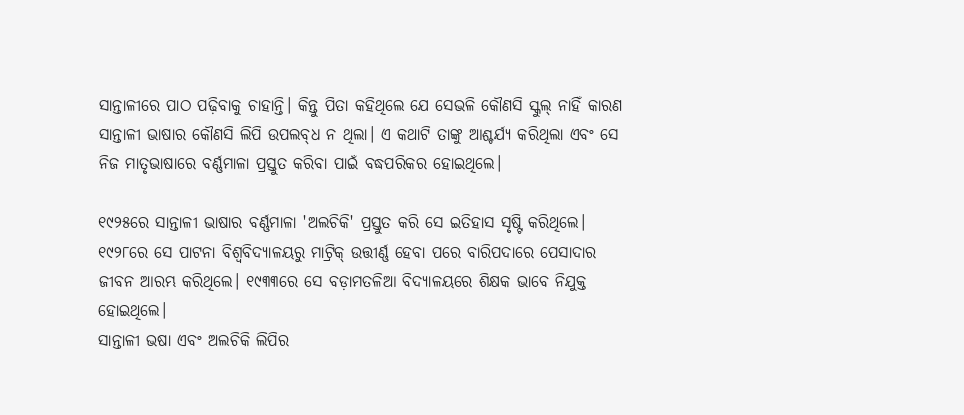ସାନ୍ତାଳୀରେ ପାଠ ପଢ଼ିବାକୁ ଚାହାନ୍ତି। କିନ୍ତୁ ପିତା କହିଥିଲେ ଯେ ସେଭଳି କୌଣସି ସ୍କୁଲ୍ ନାହିଁ କାରଣ ସାନ୍ତାଳୀ ଭାଷାର କୌଣସି ଲିପି ଉପଲବ୍‌ଧ ନ ଥିଲା। ଏ କଥାଟି ତାଙ୍କୁ ଆଶ୍ଚର୍ଯ୍ୟ କରିଥିଲା ଏବଂ ସେ ନିଜ ମାତୃଭାଷାରେ ବର୍ଣ୍ଣମାଳା ପ୍ରସ୍ତୁତ କରିବା ପାଇଁ ବଦ୍ଧପରିକର ହୋଇଥିଲେ।

୧୯୨୫ରେ ସାନ୍ତାଳୀ ଭାଷାର ବର୍ଣ୍ଣମାଳା 'ଅଲଚିକି' ପ୍ରସ୍ତୁତ କରି ସେ ଇତିହାସ ସୃଷ୍ଟି କରିଥିଲେ। ୧୯୨୮ରେ ସେ ପାଟନା ବିଶ୍ବବିଦ୍ୟାଳୟରୁ ମାଟ୍ରିକ୍ ଉତ୍ତୀର୍ଣ୍ଣ ହେବା ପରେ ବାରିପଦାରେ ପେସାଦାର ଜୀବନ ଆରମ୍ଭ କରିଥିଲେ। ୧୯୩୩ରେ ସେ ବଡ଼ାମତଳିଆ ବିଦ୍ୟାଳୟରେ ଶିକ୍ଷକ ଭାବେ ନିଯୁକ୍ତ ହୋଇଥିଲେ।
ସାନ୍ତାଳୀ ଭଷା ଏବଂ ଅଲଚିକି ଲିପିର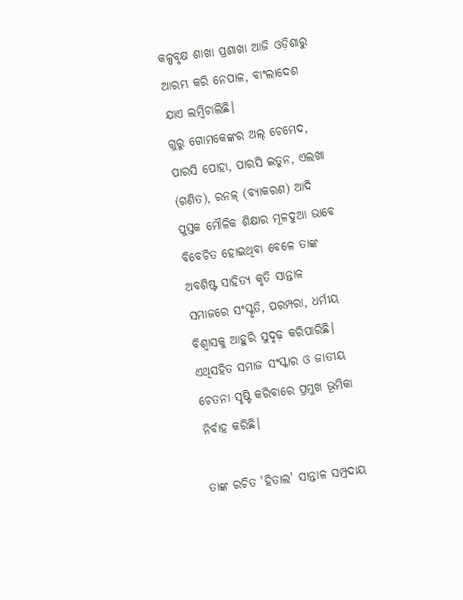କଳ୍ପବୃକ୍ଷ ଶାଖା ପ୍ରଶାଖା ଆଜି ଓଡ଼ିଶାରୁ ଆରମ୍ଭ କରି ନେପାଳ, ବାଂଲାଦେଶ ଯାଏ ଲମ୍ବିଚାଲିଛି।
ଗୁରୁ ଗୋମକେଙ୍କର ଅଲ୍‌‌ ଚେମେଦ, ପାରସି ପୋହା, ପାରସି ଇତୁନ, ଏଲଖା (ଗଣିତ), ରନଳ୍‌‌ (ବ୍ୟାକରଣ) ଆଦି ପୁସ୍ତକ ମୌଳିକ ଶିକ୍ଷାର ମୂଳଦୁଆ ଭାବେ ବିବେଚିତ ହୋଇଥିବା ବେଳେ ତାଙ୍କ ଅବଶିଷ୍ଟ ସାହିତ୍ୟ କୃତି ସାନ୍ତାଳ ସମାଜରେ ସଂସ୍କୃତି, ପରମ୍ପରା, ଧର୍ମୀୟ ବିଶ୍ୱାସକୁ ଆହୁରି ସୁଦୃଢ଼ କରିପାରିଛି। ଏଥିସହିତ ସମାଜ ସଂସ୍କାର ଓ ଜାତୀୟ ଚେତନା ସୃଷ୍ଟି କରିବାରେ ପ୍ରମୁଖ ଭୂମିକା ନିର୍ବାହ କରିଛି।

ତାଙ୍କ ରଚିତ 'ହିତାଲ' ସାନ୍ତାଳ ସମ୍ପ୍ରଦାୟ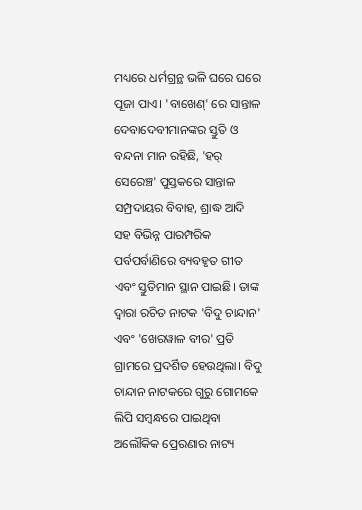ମଧ୍ୟରେ ଧର୍ମଗ୍ରନ୍ଥ ଭଳି ଘରେ ଘରେ ପୂଜା ପାଏ। 'ବାଖେଣ୍‌‌' ରେ ସାନ୍ତାଳ ଦେବାଦେବୀମାନଙ୍କର ସ୍ତୁତି ଓ ବନ୍ଦନା ମାନ ରହିଛି, 'ହର୍‌‌ ସେରେଞ୍ଚ' ପୁସ୍ତକରେ ସାନ୍ତାଳ ସମ୍ପ୍ରଦାୟର ବିବାହ, ଶ୍ରାଦ୍ଧ ଆଦି ସହ ବିଭିନ୍ନ ପାରମ୍ପରିକ ପର୍ବପର୍ବାଣିରେ ବ୍ୟବହୃତ ଗୀତ ଏବଂ ସ୍ତୁତିମାନ ସ୍ଥାନ ପାଇଛି। ତାଙ୍କ ଦ୍ୱାରା ରଚିତ ନାଟକ 'ବିଦୁ ଚାନ୍ଦାନ' ଏବଂ 'ଖେରୱାଳ ବୀର' ପ୍ରତି ଗ୍ରାମରେ ପ୍ରଦର୍ଶିତ ହେଉଥିଲା। ବିଦୁ ଚାନ୍ଦାନ ନାଟକରେ ଗୁରୁ ଗୋମକେ ଲିପି ସମ୍ୱନ୍ଧରେ ପାଇଥିବା ଅଲୌକିକ ପ୍ରେରଣାର ନାଟ୍ୟ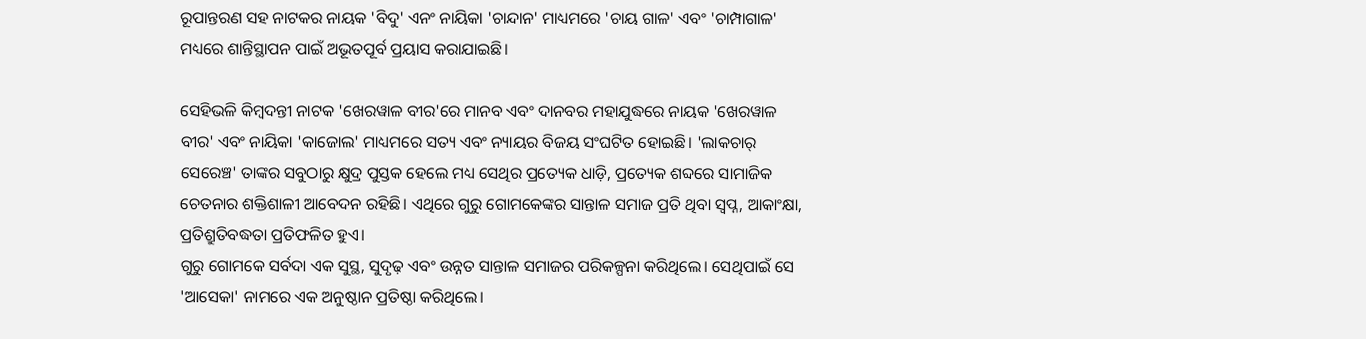ରୂପାନ୍ତରଣ ସହ ନାଟକର ନାୟକ 'ବିଦୁ' ଏନଂ ନାୟିକା 'ଚାନ୍ଦାନ' ମାଧ୍ୟମରେ 'ଚାୟ ଗାଳ' ଏବଂ 'ଚାମ୍ପାଗାଳ' ମଧ୍ୟରେ ଶାନ୍ତିସ୍ଥାପନ ପାଇଁ ଅଭୂତପୂର୍ବ ପ୍ରୟାସ କରାଯାଇଛି।

ସେହିଭଳି କିମ୍ୱଦନ୍ତୀ ନାଟକ 'ଖେରୱାଳ ବୀର'ରେ ମାନବ ଏବଂ ଦାନବର ମହାଯୁଦ୍ଧରେ ନାୟକ 'ଖେରୱାଳ ବୀର' ଏବଂ ନାୟିକା 'କାଜୋଲ' ମାଧ୍ୟମରେ ସତ୍ୟ ଏବଂ ନ୍ୟାୟର ବିଜୟ ସଂଘଟିତ ହୋଇଛି। 'ଲାକଚାର୍‌‌ ସେରେଞ୍ଚ' ତାଙ୍କର ସବୁଠାରୁ କ୍ଷୁଦ୍ର ପୁସ୍ତକ ହେଲେ ମଧ୍ୟ ସେଥିର ପ୍ରତ୍ୟେକ ଧାଡ଼ି, ପ୍ରତ୍ୟେକ ଶବ୍ଦରେ ସାମାଜିକ ଚେତନାର ଶକ୍ତିଶାଳୀ ଆବେଦନ ରହିଛି। ଏଥିରେ ଗୁରୁ ଗୋମକେଙ୍କର ସାନ୍ତାଳ ସମାଜ ପ୍ରତି ଥିବା ସ୍ୱପ୍ନ, ଆକାଂକ୍ଷା, ପ୍ରତିଶ୍ରୁତିବଦ୍ଧତା ପ୍ରତିଫଳିତ ହୁଏ।
ଗୁରୁ ଗୋମକେ ସର୍ବଦା ଏକ ସୁସ୍ଥ, ସୁଦୃଢ଼ ଏବଂ ଉନ୍ନତ ସାନ୍ତାଳ ସମାଜର ପରିକଳ୍ପନା କରିଥିଲେ। ସେଥିପାଇଁ ସେ 'ଆସେକା' ନାମରେ ଏକ ଅନୁଷ୍ଠାନ ପ୍ରତିଷ୍ଠା କରିଥିଲେ।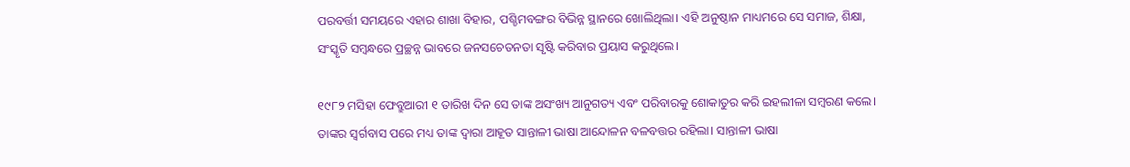ପରବର୍ତ୍ତୀ ସମୟରେ ଏହାର ଶାଖା ବିହାର, ପଶ୍ଚିମବଙ୍ଗର ବିଭିନ୍ନ ସ୍ଥାନରେ ଖୋଲିଥିଲା। ଏହି ଅନୁଷ୍ଠାନ ମାଧ୍ୟମରେ ସେ ସମାଜ, ଶିକ୍ଷା, ସଂସ୍କୃତି ସମ୍ୱନ୍ଧରେ ପ୍ରଚ୍ଛନ୍ନ ଭାବରେ ଜନସଚେତନତା ସୃଷ୍ଟି କରିବାର ପ୍ରୟାସ କରୁଥିଲେ।

୧୯୮୨ ମସିହା ଫେବ୍ରୁଆରୀ ୧ ତାରିଖ ଦିନ ସେ ତାଙ୍କ ଅସଂଖ୍ୟ ଆନୁଗତ୍ୟ ଏବଂ ପରିବାରକୁ ଶୋକାତୁର କରି ଇହଲୀଳା ସମ୍ୱରଣ କଲେ। ତାଙ୍କର ସ୍ୱର୍ଗବାସ ପରେ ମଧ୍ୟ ତାଙ୍କ ଦ୍ୱାରା ଆହୂତ ସାନ୍ତାଳୀ ଭାଷା ଆନ୍ଦୋଳନ ବଳବତ୍ତର ରହିଲା। ସାନ୍ତାଳୀ ଭାଷା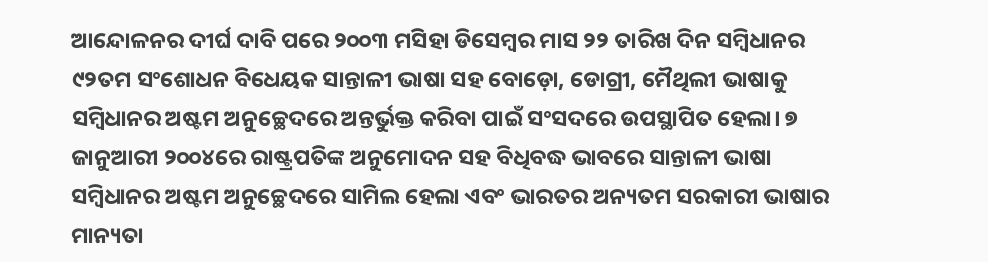ଆନ୍ଦୋଳନର ଦୀର୍ଘ ଦାବି ପରେ ୨୦୦୩ ମସିହା ଡିସେମ୍ୱର ମାସ ୨୨ ତାରିଖ ଦିନ ସମ୍ୱିଧାନର ୯୨ତମ ସଂଶୋଧନ ବିଧେୟକ ସାନ୍ତାଳୀ ଭାଷା ସହ ବୋଡ଼ୋ, ଡୋଗ୍ରୀ, ମୈଥିଲୀ ଭାଷାକୁ ସମ୍ୱିଧାନର ଅଷ୍ଟମ ଅନୁଚ୍ଛେଦରେ ଅନ୍ତର୍ଭୁକ୍ତ କରିବା ପାଇଁ ସଂସଦରେ ଉପସ୍ଥାପିତ ହେଲା। ୭ ଜାନୁଆରୀ ୨୦୦୪ରେ ରାଷ୍ଟ୍ରପତିଙ୍କ ଅନୁମୋଦନ ସହ ବିଧିବଦ୍ଧ ଭାବରେ ସାନ୍ତାଳୀ ଭାଷା ସମ୍ୱିଧାନର ଅଷ୍ଟମ ଅନୁଚ୍ଛେଦରେ ସାମିଲ ହେଲା ଏବଂ ଭାରତର ଅନ୍ୟତମ ସରକାରୀ ଭାଷାର ମାନ୍ୟତା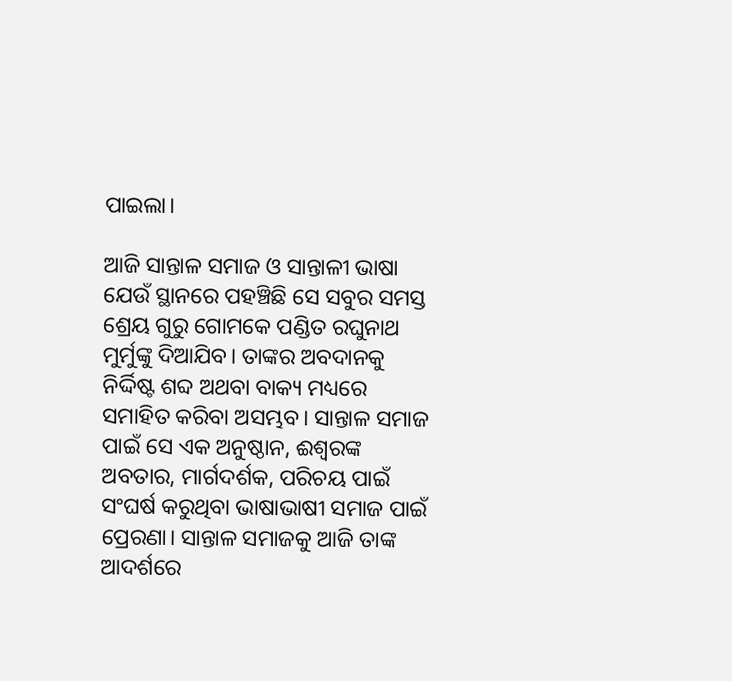ପାଇଲା।

ଆଜି ସାନ୍ତାଳ ସମାଜ ଓ ସାନ୍ତାଳୀ ଭାଷା ଯେଉଁ ସ୍ଥାନରେ ପହଞ୍ଚିଛି ସେ ସବୁର ସମସ୍ତ ଶ୍ରେୟ ଗୁରୁ ଗୋମକେ ପଣ୍ଡିତ ରଘୁନାଥ ମୁର୍ମୁଙ୍କୁ ଦିଆଯିବ। ତାଙ୍କର ଅବଦାନକୁ ନିର୍ଦ୍ଦିଷ୍ଟ ଶବ୍ଦ ଅଥବା ବାକ୍ୟ ମଧ୍ୟରେ ସମାହିତ କରିବା ଅସମ୍ଭବ। ସାନ୍ତାଳ ସମାଜ ପାଇଁ ସେ ଏକ ଅନୁଷ୍ଠାନ, ଈଶ୍ୱରଙ୍କ ଅବତାର, ମାର୍ଗଦର୍ଶକ, ପରିଚୟ ପାଇଁ ସଂଘର୍ଷ କରୁଥିବା ଭାଷାଭାଷୀ ସମାଜ ପାଇଁ ପ୍ରେରଣା। ସାନ୍ତାଳ ସମାଜକୁ ଆଜି ତାଙ୍କ ଆଦର୍ଶରେ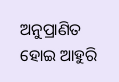ଅନୁପ୍ରାଣିତ ହୋଇ ଆହୁରି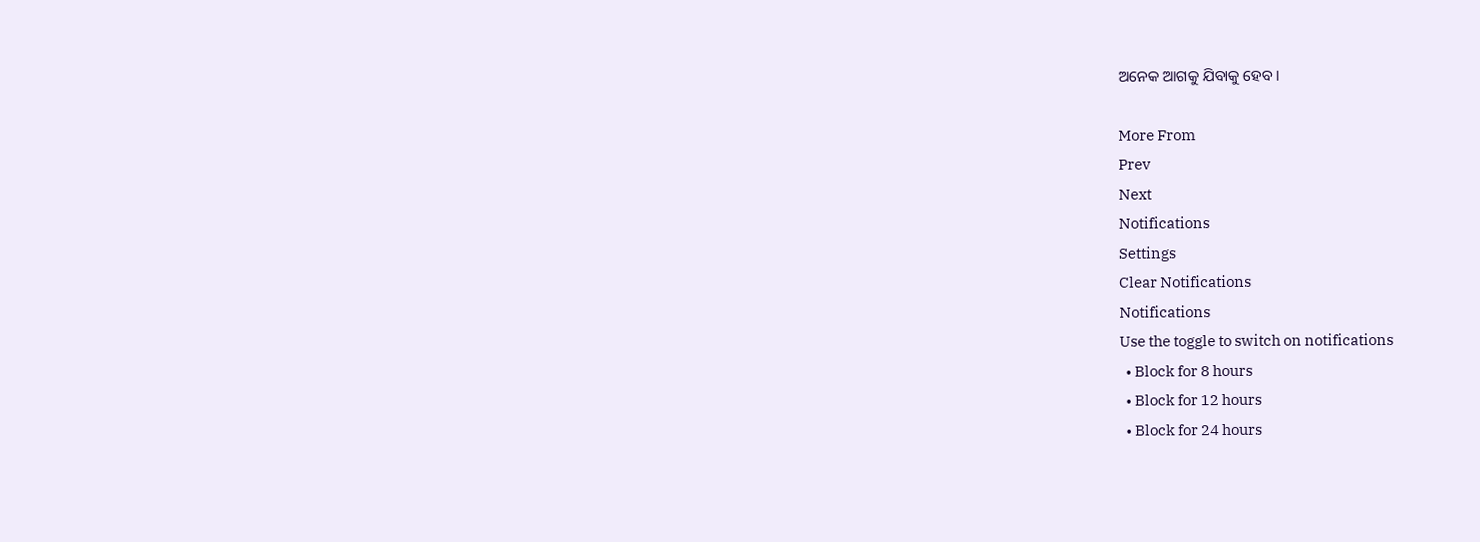ଅନେକ ଆଗକୁ ଯିବାକୁ ହେବ।

More From
Prev
Next
Notifications
Settings
Clear Notifications
Notifications
Use the toggle to switch on notifications
  • Block for 8 hours
  • Block for 12 hours
  • Block for 24 hours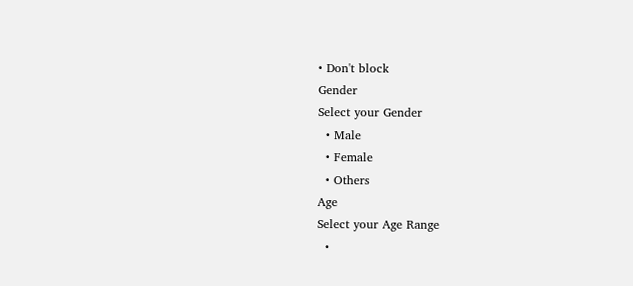• Don't block
Gender
Select your Gender
  • Male
  • Female
  • Others
Age
Select your Age Range
  •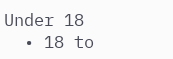Under 18
  • 18 to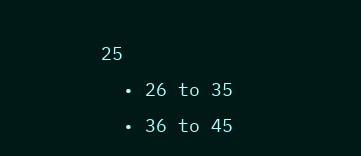25
  • 26 to 35
  • 36 to 45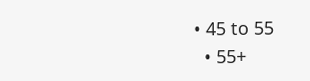• 45 to 55
  • 55+